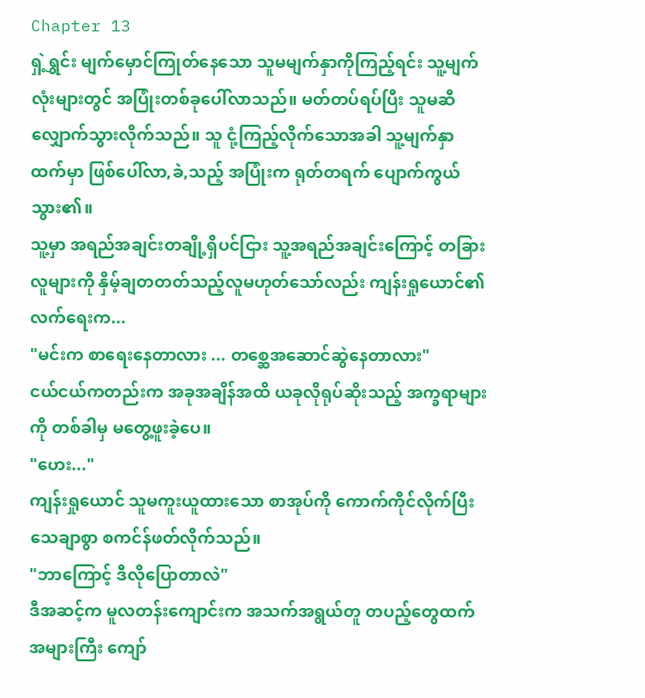Chapter 13
ရှဲ့ရွှင်း မျက်မှောင်ကြုတ်နေသော သူမမျက်နှာကိုကြည့်ရင်း သူ့မျက်လုံးများတွင် အပြုံးတစ်ခုပေါ်လာသည်။ မတ်တပ်ရပ်ပြီး သူမဆီ လျှောက်သွားလိုက်သည်။ သူ ငုံ့ကြည့်လိုက်သောအခါ သူ့မျက်နှာထက်မှာ ဖြစ်ပေါ်လာ,ခဲ,သည့် အပြုံးက ရုတ်တရက် ပျောက်ကွယ်သွား၏။
သူ့မှာ အရည်အချင်းတချို့ရှိပင်ငြား သူ့အရည်အချင်းကြောင့် တခြားလူများကို နှိမ့်ချတတတ်သည့်လူမဟုတ်သော်လည်း ကျန်းရှုယောင်၏လက်ရေးက...
"မင်းက စာရေးနေတာလား ... တစ္ဆေအဆောင်ဆွဲနေတာလား"
ငယ်ငယ်ကတည်းက အခုအချိန်အထိ ယခုလိုရုပ်ဆိုးသည့် အက္ခရာများကို တစ်ခါမှ မတွေ့ဖူးခဲ့ပေ။
"ဟေး..."
ကျန်းရှုယောင် သူမကူးယူထားသော စာအုပ်ကို ကောက်ကိုင်လိုက်ပြီး သေချာစွာ စကင်န်ဖတ်လိုက်သည်။
"ဘာကြောင့် ဒီလိုပြောတာလဲ"
ဒီအဆင့်က မူလတန်းကျောင်းက အသက်အရွယ်တူ တပည့်တွေထက် အများကြီး ကျော်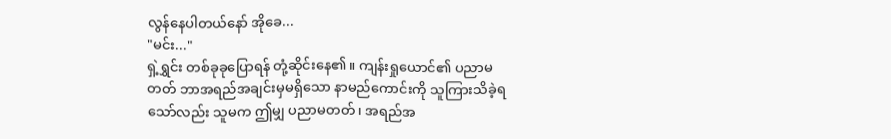လွန်နေပါတယ်နော် အိုခေ...
"မင်း..."
ရှဲ့ရွှင်း တစ်ခုခုပြောရန် တုံ့ဆိုင်းနေ၏။ ကျန်းရှုယောင်၏ ပညာမတတ် ဘာအရည်အချင်းမှမရှိသော နာမည်ကောင်းကို သူကြားသိခဲ့ရသော်လည်း သူမက ဤမျှ ပညာမတတ်၊ အရည်အ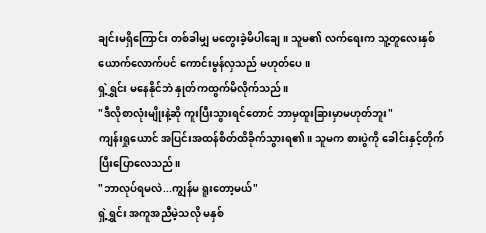ချင်းမရှိကြောင်း တစ်ခါမျှ မတွေးခဲ့မိပါချေ။ သူမ၏ လက်ရေးက သူ့တူလေးနှစ်ယောက်လောက်ပင် ကောင်းမွန်လှသည် မဟုတ်ပေ။
ရှဲ့ရွှင်း မနေနိုင်ဘဲ နှုတ်ကထွက်မိလိုက်သည်။
"ဒီလိုစာလုံးမျိုးနဲ့ဆို ကူးပြီးသွားရင်တောင် ဘာမှထူးခြားမှာမဟုတ်ဘူး"
ကျန်းရှုယောင် အပြင်းအထန်စိတ်ထိခိုက်သွားရ၏။ သူမက စားပွဲကို ခေါင်းနှင့်တိုက်ပြီးပြောလေသည်။
"ဘာလုပ်ရမလဲ...ကျွန်မ ရူးတော့မယ်"
ရှဲ့ရွှင်း အကူအညီမဲ့သလို မနှစ်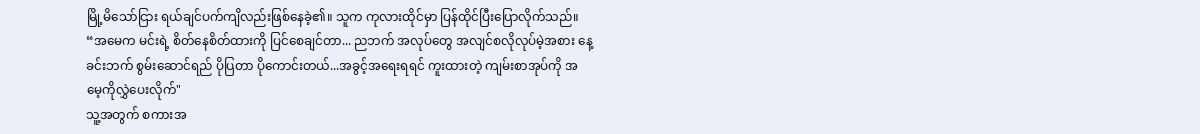မြို့မိသော်ငြား ရယ်ချင်ပက်ကျိလည်းဖြစ်နေခဲ့၏။ သူက ကုလားထိုင်မှာ ပြန်ထိုင်ပြီးပြောလိုက်သည်။
“အမေက မင်းရဲ့ စိတ်နေစိတ်ထားကို ပြင်စေချင်တာ... ညဘက် အလုပ်တွေ အလျင်စလိုလုပ်မဲ့အစား နေ့ခင်းဘက် စွမ်းဆောင်ရည် ပိုပြတာ ပိုကောင်းတယ်...အခွင့်အရေးရရင် ကူးထားတဲ့ ကျမ်းစာအုပ်ကို အမေ့ကိုလွှဲပေးလိုက်"
သူ့အတွက် စကားအ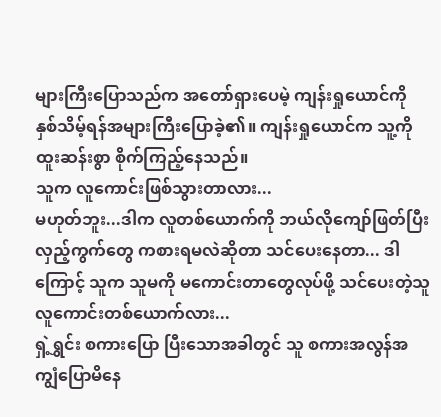များကြီးပြောသည်က အတော်ရှားပေမဲ့ ကျန်းရှုယောင်ကို နှစ်သိမ့်ရန်အများကြီးပြောခဲ့၏။ ကျန်းရှုယောင်က သူ့ကို ထူးဆန်းစွာ စိုက်ကြည့်နေသည်။
သူက လူကောင်းဖြစ်သွားတာလား...
မဟုတ်ဘူး...ဒါက လူတစ်ယောက်ကို ဘယ်လိုကျော်ဖြတ်ပြီး လှည့်ကွက်တွေ ကစားရမလဲဆိုတာ သင်ပေးနေတာ... ဒါကြောင့် သူက သူမကို မကောင်းတာတွေလုပ်ဖို့ သင်ပေးတဲ့သူ လူကောင်းတစ်ယောက်လား...
ရှဲ့ရွှင်း စကားပြော ပြီးသောအခါတွင် သူ စကားအလွန်အကျွံပြောမိနေ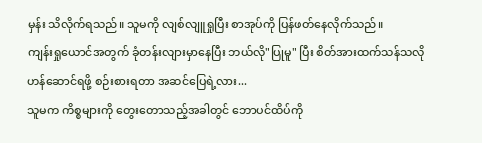မှန်း သိလိုက်ရသည်။ သူမကို လျစ်လျူရှုပြီး စာအုပ်ကို ပြန်ဖတ်နေလိုက်သည်။
ကျန်းရှုယောင်အတွက် ခုံတန်းလျားမှာနေပြီး ဘယ်လို"ပြုမူ" ပြီး စိတ်အားထက်သန်သလို ဟန်ဆောင်ရဖို့ စဉ်းစားရတာ အဆင်ပြေရဲ့လား...
သူမက ကိစ္စများကို တွေးတောသည့်အခါတွင် ဘောပင်ထိပ်ကို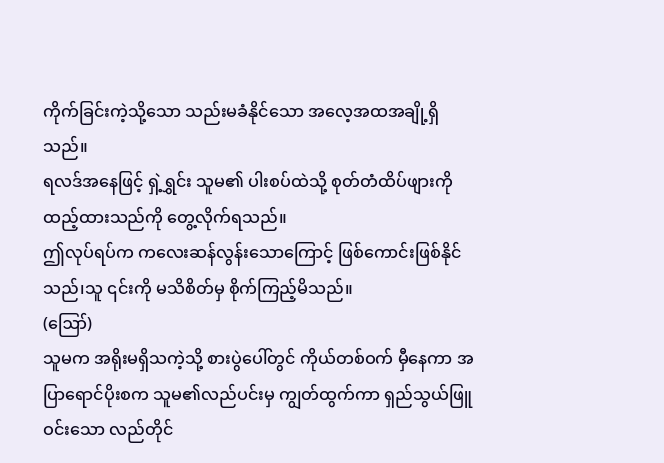ကိုက်ခြင်းကဲ့သို့သော သည်းမခံနိုင်သော အလေ့အထအချို့ရှိသည်။
ရလဒ်အနေဖြင့် ရှဲ့ရွှင်း သူမ၏ ပါးစပ်ထဲသို့ စုတ်တံထိပ်ဖျားကို ထည့်ထားသည်ကို တွေ့လိုက်ရသည်။
ဤလုပ်ရပ်က ကလေးဆန်လွန်းသောကြောင့် ဖြစ်ကောင်းဖြစ်နိုင်သည်၊သူ ၎င်းကို မသိစိတ်မှ စိုက်ကြည့်မိသည်။
(ဪ)
သူမက အရိုးမရှိသကဲ့သို့ စားပွဲပေါ်တွင် ကိုယ်တစ်ဝက် မှီနေကာ အပြာရောင်ပိုးစက သူမ၏လည်ပင်းမှ ကျွတ်ထွက်ကာ ရှည်သွယ်ဖြူဝင်းသော လည်တိုင်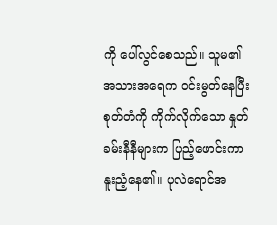ကို ပေါ်လွင်စေသည်။ သူမ၏ အသားအရေက ဝင်းမွတ်နေပြီး စုတ်တံကို ကိုက်လိုက်သော နှုတ်ခမ်းနီနီများက ပြည့်ဖောင်းကာ နူးညံ့နေ၏။ ပုလဲရောင်အ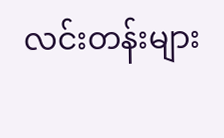လင်းတန်းများ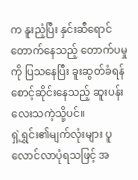က နူးညံ့ပြီး နှင်းဆီရောင်တောက်နေသည့် တောက်ပမှုကို ပြသနေပြီး ခူးဆွတ်ခံရန် စောင့်ဆိုင်းနေသည့် ဆူးပန်းလေးသကဲ့သို့ပင်။
ရှဲ့ရွှင်း၏မျက်လုံးများ ပူလောင်လာပုံရသဖြင့် အ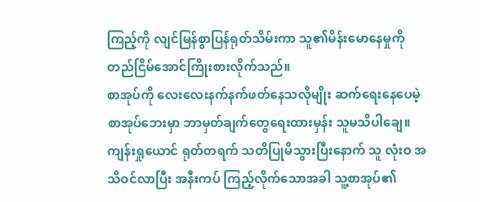ကြည့်ကို လျင်မြန်စွာပြန်ရုတ်သိမ်းကာ သူ၏မိန်းမောနေမှုကို တည်ငြိမ်အောင်ကြိုးစားလိုက်သည်။
စာအုပ်ကို လေးလေးနက်နက်ဖတ်နေသလိုမျိုး ဆက်ရေးနေပေမဲ့ စာအုပ်ဘေးမှာ ဘာမှတ်ချက်တွေရေးထားမှန်း သူမသိပါချေ။
ကျန်းရှုယောင် ရုတ်တရက် သတိပြုမိသွားပြီးနောက် သူ လုံးဝ အသိဝင်လာပြီး အနီးကပ် ကြည့်လိုက်သောအခါ သူ့စာအုပ်၏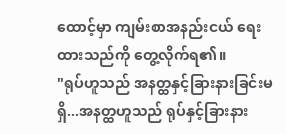ထောင့်မှာ ကျမ်းစာအနည်းငယ် ရေးထားသည်ကို တွေ့လိုက်ရ၏။
"ရုပ်ဟူသည် အနတ္ထနှင့်ခြားနားခြင်းမရှိ...အနတ္ထဟူသည် ရုပ်နှင့်ခြားနား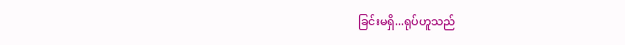ခြင်းမရှိ...ရုပ်ဟူသည်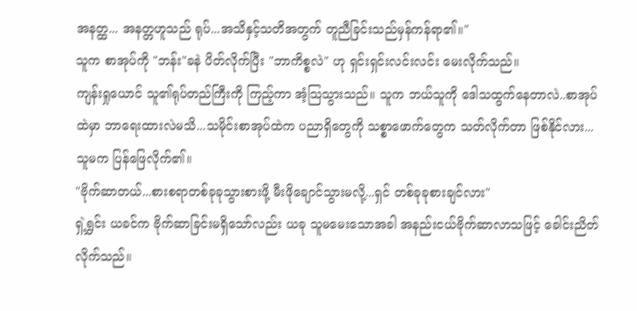အနတ္ထ... အနတ္တဟူသည် ရုပ်...အသိနှင့်သတိအတွက် တူညီခြင်းသည်မှန်ကန်ရာ၏။"
သူက စာအုပ်ကို "ဘန်း"ခနဲ ပိတ်လိုက်ပြီး "ဘာကိစ္စလဲ" ဟု ရှင်းရှင်းလင်းလင်း မေးလိုက်သည်။
ကျန်းရှုယောင် သူ၏ရုပ်တည်ကြီးကို ကြည့်ကာ အံ့သြသွားသည်။ သူက ဘယ်သူကို ဒေါသထွက်နေတာလဲ..စာအုပ်ထဲမှာ ဘာရေးထားလဲမသိ...သမိုင်းစာအုပ်ထဲက ပညာရှိတွေကို သစ္စာဖောက်တွေက သတ်လိုက်တာ ဖြစ်နိုင်လား...
သူမက ပြန်ဖြေလိုက်၏။
"ဗိုက်ဆာတယ်...စားစရာတစ်ခုခုသွားစားဖို့ မီးဖိုချောင်သွားမလို့...ရှင် တစ်ခုခုစားချင်လား"
ရှဲ့ရွှင်း ယခင်က ဗိုက်ဆာခြင်းမရှိသော်လည်း ယခု သူမမေးသောအခါ အနည်းငယ်ဗိုက်ဆာလာသဖြင့် ခေါင်းညိတ်လိုက်သည်။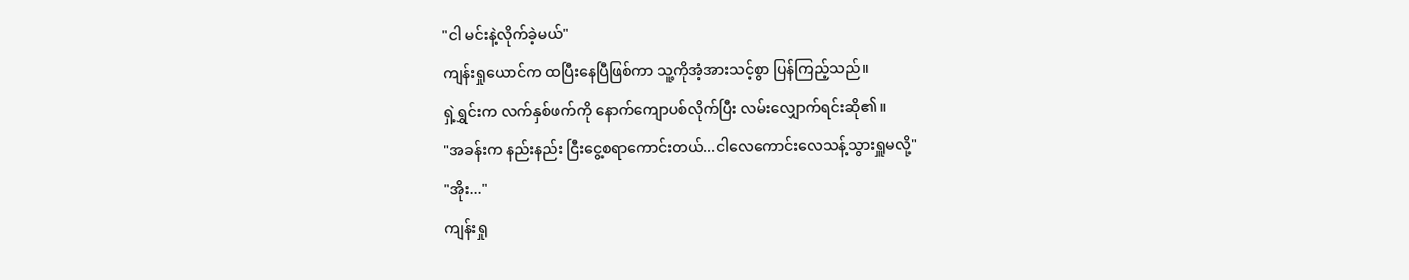"ငါ မင်းနဲ့လိုက်ခဲ့မယ်"
ကျန်းရှုယောင်က ထပြီးနေပြီဖြစ်ကာ သူ့ကိုအံ့အားသင့်စွာ ပြန်ကြည့်သည်။
ရှဲ့ရွှင်းက လက်နှစ်ဖက်ကို နောက်ကျောပစ်လိုက်ပြီး လမ်းလျှောက်ရင်းဆို၏။
"အခန်းက နည်းနည်း ငြီးငွေ့စရာကောင်းတယ်...ငါလေကောင်းလေသန့်သွားရှူမလို့"
"အိုး..."
ကျန်းရှု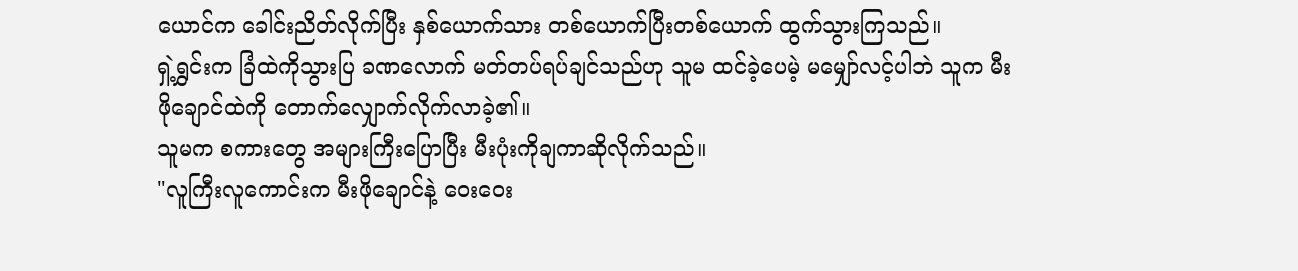ယောင်က ခေါင်းညိတ်လိုက်ပြီး နှစ်ယောက်သား တစ်ယောက်ပြီးတစ်ယောက် ထွက်သွားကြသည်။
ရှဲ့ရွှင်းက ခြံထဲကိုသွားပြ ခဏလောက် မတ်တပ်ရပ်ချင်သည်ဟု သူမ ထင်ခဲ့ပေမဲ့ မမျှော်လင့်ပါဘဲ သူက မီးဖိုချောင်ထဲကို တောက်လျှောက်လိုက်လာခဲ့၏။
သူမက စကားတွေ အများကြီးပြောပြီး မီးပုံးကိုချကာဆိုလိုက်သည်။
"လူကြီးလူကောင်းက မီးဖိုချောင်နဲ့ ဝေးဝေး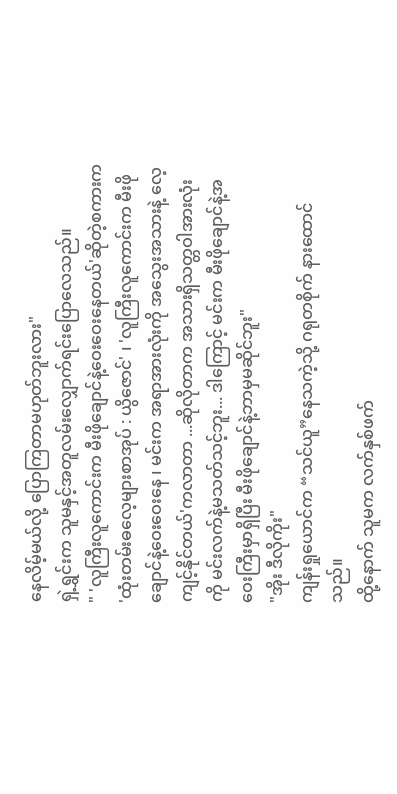နေလိမ့်မယ်လို့ ပြောကြတာမဟုတ်ဘူးလား"
ရှဲ့ရွှင်းက သူမနှင့်အတူလမ်းလျှောက်ရင်းပြောလေသည်။
" 'လူကြီးလူကောင်းက မီးဖိုချောင်နဲ့ဝေးဝေးနေတယ်'ဆိုတဲ့စကားက 'ထုံးတမ်းဓလေ့များစာအုပ် : ယွိဇောင်' ၊ 'လူကြီးလူကောင်းက မီးဖိုချောင်နဲ့ဝေးဝေးနေ ၊ မင်းက အရာအားလုံးကို အသွေးအသားနဲ့ လေ့ကျင့်နိုင်တယ်'ကလာတာ ...ဆိုလိုတာက အသားရှိသတ္တဝါအားလုံးကို မင်းလက်နဲ့မသတ်သင့်ဘူး... ဒါကြောင့် မင်းက မီးဖိုချောင်နဲ့အဝေးကြီးမှာရှိပြီး မီးဖိုချောင်နဲ့ဘာမှမဆိုင်ဘူး"
"အိုး ဒီလိုကိုး"
ကျန်းရှုယောင်က “သင်ယူ”နေသကဲ့သို့ ဂရုတစိုက် နားထောင်သည်။
ထို့နောက် သူမက လက်နှစ်ဖက်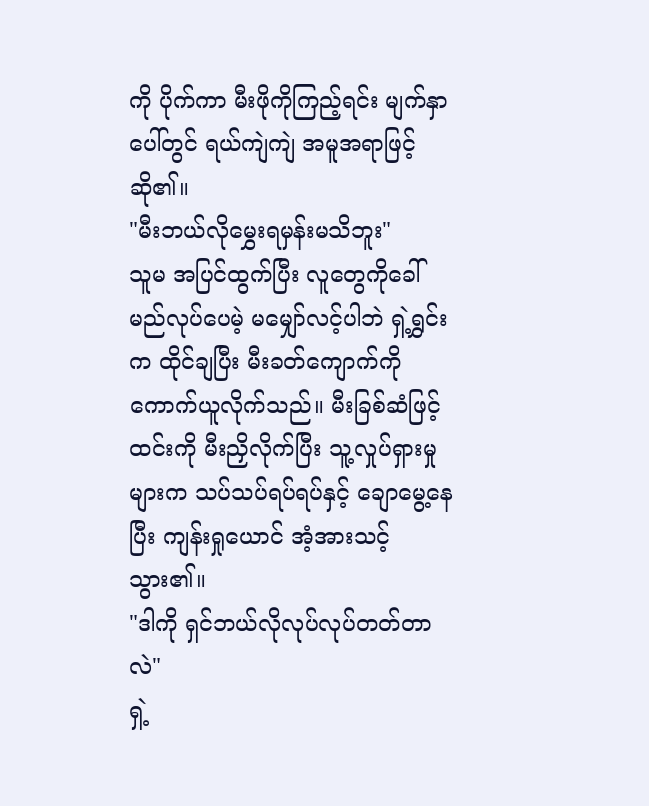ကို ပိုက်ကာ မီးဖိုကိုကြည့်ရင်း မျက်နှာပေါ်တွင် ရယ်ကျဲကျဲ အမူအရာဖြင့်ဆို၏။
"မီးဘယ်လိုမွှေးရမှန်းမသိဘူး"
သူမ အပြင်ထွက်ပြီး လူတွေကိုခေါ်မည်လုပ်ပေမဲ့ မမျှော်လင့်ပါဘဲ ရှဲ့ရွှင်းက ထိုင်ချပြီး မီးခတ်ကျောက်ကို ကောက်ယူလိုက်သည်။ မီးခြစ်ဆံဖြင့် ထင်းကို မီးညှိလိုက်ပြီး သူ့လှုပ်ရှားမှုများက သပ်သပ်ရပ်ရပ်နှင့် ချောမွေ့နေ ပြီး ကျန်းရှုယောင် အံ့အားသင့်သွား၏။
"ဒါကို ရှင်ဘယ်လိုလုပ်လုပ်တတ်တာလဲ"
ရှဲ့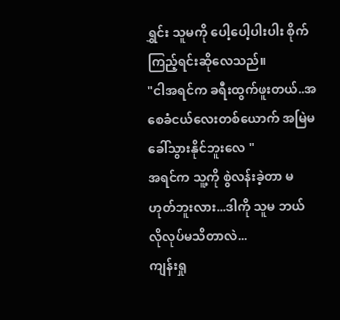ရွှင်း သူမကို ပေါ့ပေါ့ပါးပါး စိုက်ကြည့်ရင်းဆိုလေသည်။
"ငါအရင်က ခရီးထွက်ဖူးတယ်..အစေခံငယ်လေးတစ်ယောက် အမြဲမခေါ်သွားနိုင်ဘူးလေ "
အရင်က သူ့ကို စွဲလန်းခဲ့တာ မဟုတ်ဘူးလား...ဒါကို သူမ ဘယ်လိုလုပ်မသိတာလဲ...
ကျန်းရှု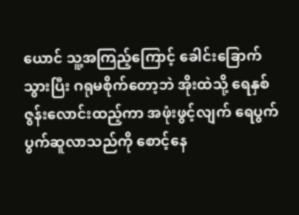ယောင် သူ့အကြည့်ကြောင့် ခေါင်းခြောက်သွားပြီး ဂရုမစိုက်တော့ဘဲ အိုးထဲသို့ ရေနှစ်ဇွန်းလောင်းထည့်ကာ အဖုံးဖွင့်လျက် ရေပွက်ပွက်ဆူလာသည်ကို စောင့်နေ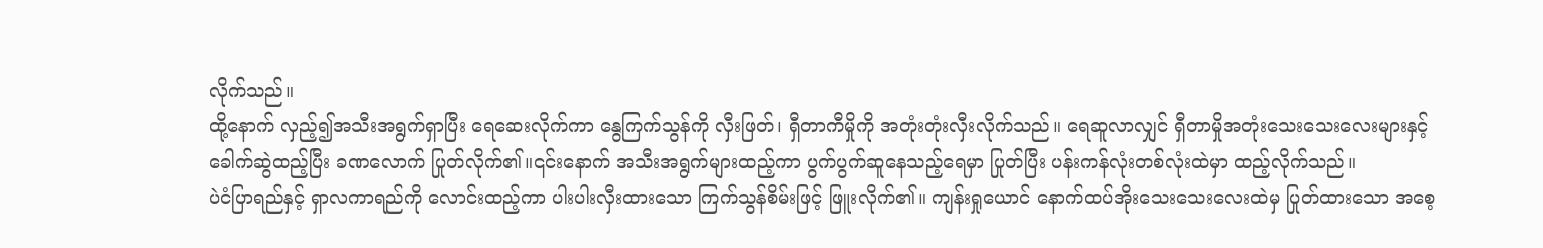လိုက်သည်။
ထို့နောက် လှည့်၍အသီးအရွက်ရှာပြီး ရေဆေးလိုက်ကာ နွေကြက်သွန်ကို လှီးဖြတ်၊ ရှီတာကီမှိုကို အတုံးတုံးလှီးလိုက်သည်။ ရေဆူလာလျှင် ရှီတာမှိုအတုံးသေးသေးလေးများနှင့်ခေါက်ဆွဲထည့်ပြီး ခဏလောက် ပြုတ်လိုက်၏။၎င်းနောက် အသီးအရွက်များထည့်ကာ ပွက်ပွက်ဆူနေသည့်ရေမှာ ပြုတ်ပြီး ပန်းကန်လုံးတစ်လုံးထဲမှာ ထည့်လိုက်သည်။
ပဲငံပြာရည်နှင့် ရှာလကာရည်ကို လောင်းထည့်ကာ ပါးပါးလှီးထားသော ကြက်သွန်စိမ်းဖြင့် ဖြူးလိုက်၏။ ကျန်းရှုယောင် နောက်ထပ်အိုးသေးသေးလေးထဲမှ ပြုတ်ထားသော အစေ့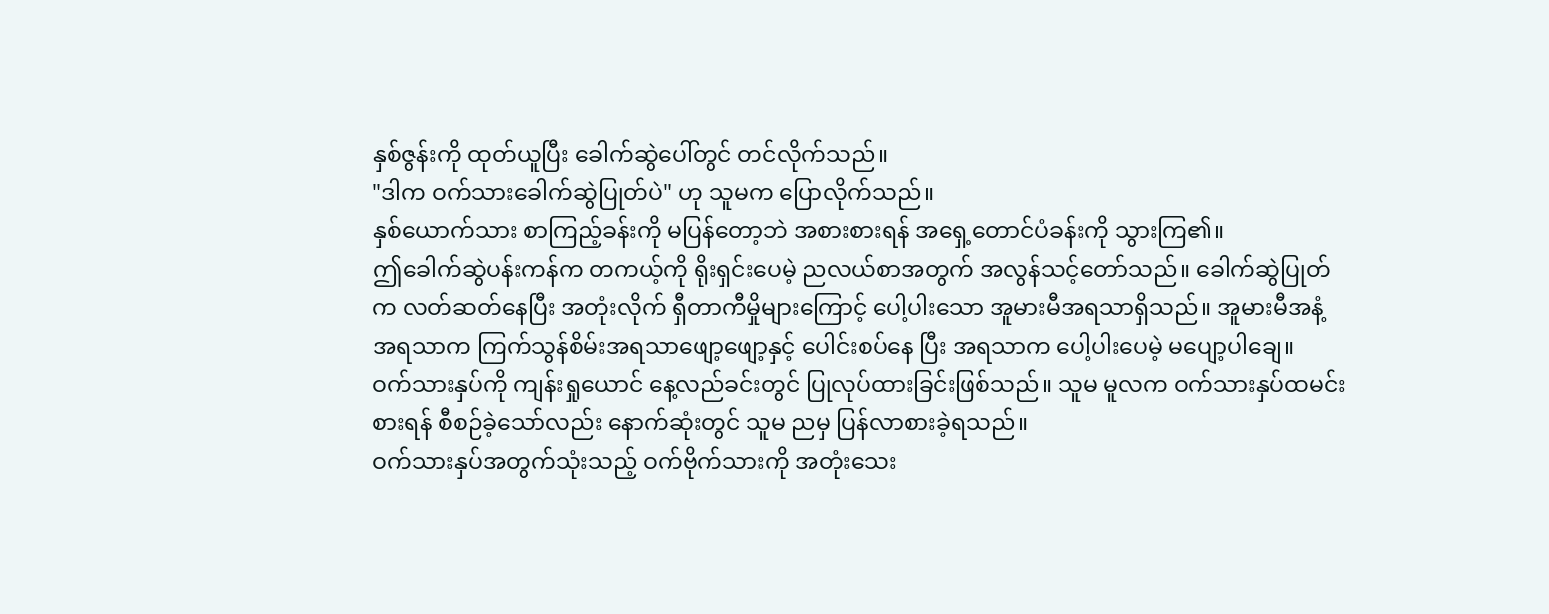နှစ်ဇွန်းကို ထုတ်ယူပြီး ခေါက်ဆွဲပေါ်တွင် တင်လိုက်သည်။
"ဒါက ဝက်သားခေါက်ဆွဲပြုတ်ပဲ" ဟု သူမက ပြောလိုက်သည်။
နှစ်ယောက်သား စာကြည့်ခန်းကို မပြန်တော့ဘဲ အစားစားရန် အရှေ့တောင်ပံခန်းကို သွားကြ၏။
ဤခေါက်ဆွဲပန်းကန်က တကယ့်ကို ရိုးရှင်းပေမဲ့ ညလယ်စာအတွက် အလွန်သင့်တော်သည်။ ခေါက်ဆွဲပြုတ်က လတ်ဆတ်နေပြီး အတုံးလိုက် ရှီတာကီမှိုများကြောင့် ပေါ့ပါးသော အူမားမီအရသာရှိသည်။ အူမားမီအနံ့အရသာက ကြက်သွန်စိမ်းအရသာဖျော့ဖျော့နှင့် ပေါင်းစပ်နေ ပြီး အရသာက ပေါ့ပါးပေမဲ့ မပျော့ပါချေ။
ဝက်သားနှပ်ကို ကျန်းရှုယောင် နေ့လည်ခင်းတွင် ပြုလုပ်ထားခြင်းဖြစ်သည်။ သူမ မူလက ဝက်သားနှပ်ထမင်းစားရန် စီစဉ်ခဲ့သော်လည်း နောက်ဆုံးတွင် သူမ ညမှ ပြန်လာစားခဲ့ရသည်။
ဝက်သားနှပ်အတွက်သုံးသည့် ဝက်ဗိုက်သားကို အတုံးသေး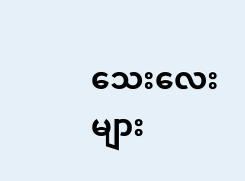သေးလေးများ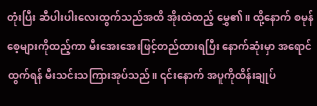တုံးပြီး ဆီပါးပါးလေးထွက်သည်အထိ အိုးထဲထည့် မွှေ၏။ ထို့နောက် စမုန်စေ့များကိုထည့်ကာ မီးအေးအေးဖြင့်တည်ထားရပြီး နောက်ဆုံးမှာ အရောင်ထွက်ရန် မီးသင်းသကြားအုပ်သည်။ ၎င်းနောက် အပူကိုထိန်းချုပ်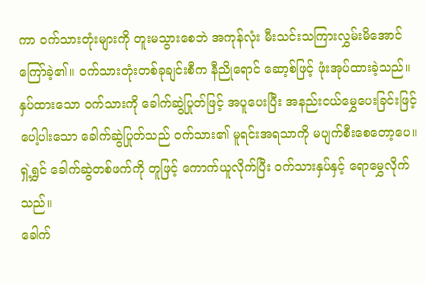ကာ ဝက်သားတုံးများကို တူးမသွားစေဘဲ အကုန်လုံး မီးသင်းသကြားလွှမ်းမိအောင် ကြော်ခဲ့၏။ ဝက်သားတုံးတစ်ခုချင်းစီက နီညိုရောင် ဆော့စ်ဖြင့် ဖုံးအုပ်ထားခဲ့သည်။
နှပ်ထားသော ဝက်သားကို ခေါက်ဆွဲပြုတ်ဖြင့် အပူပေးပြီး အနည်းငယ်မွှေပေးခြင်းဖြင့် ပေါ့ပါးသော ခေါက်ဆွဲပြုတ်သည် ဝက်သား၏ မူရင်းအရသာကို မပျက်စီးစေတော့ပေ။
ရှဲ့ရွှင် ခေါက်ဆွဲတစ်ဖက်ကို တူဖြင့် ကောက်ယူလိုက်ပြီး ဝက်သားနှပ်နှင့် ရောမွှေလိုက်သည်။
ခေါက်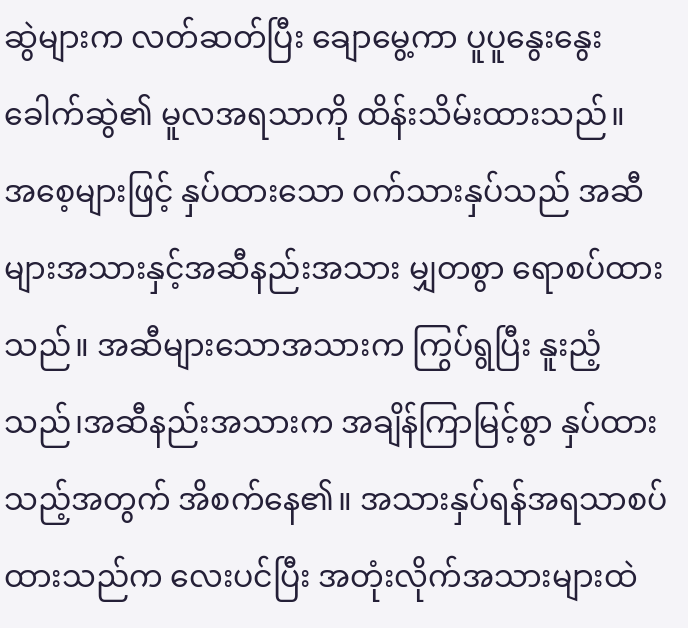ဆွဲများက လတ်ဆတ်ပြီး ချောမွေ့ကာ ပူပူနွေးနွေး ခေါက်ဆွဲ၏ မူလအရသာကို ထိန်းသိမ်းထားသည်။
အစေ့များဖြင့် နှပ်ထားသော ဝက်သားနှပ်သည် အဆီများအသားနှင့်အဆီနည်းအသား မျှတစွာ ရောစပ်ထားသည်။ အဆီများသောအသားက ကြွပ်ရွပြီး နူးညံ့သည်၊အဆီနည်းအသားက အချိန်ကြာမြင့်စွာ နှပ်ထားသည့်အတွက် အိစက်နေ၏။ အသားနှပ်ရန်အရသာစပ်ထားသည်က လေးပင်ပြီး အတုံးလိုက်အသားများထဲ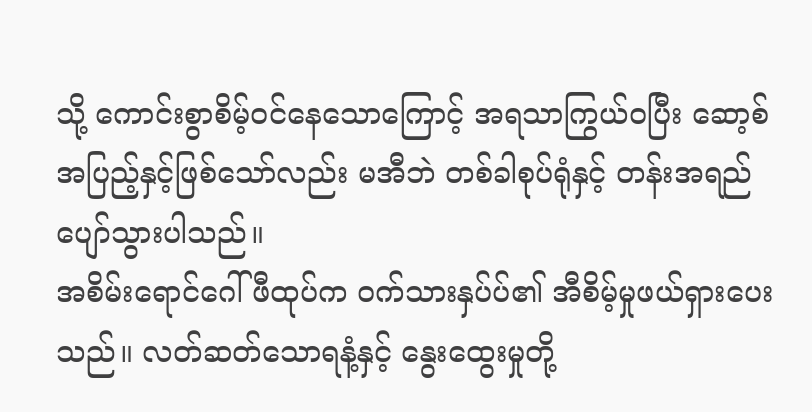သို့ ကောင်းစွာစိမ့်ဝင်နေသောကြောင့် အရသာကြွယ်ဝပြီး ဆော့စ်အပြည့်နှင့်ဖြစ်သော်လည်း မအီဘဲ တစ်ခါစုပ်ရုံနှင့် တန်းအရည်ပျော်သွားပါသည်။
အစိမ်းရောင်ဂေါ်ဖီထုပ်က ဝက်သားနှပ်ပ်၏ အီစိမ့်မှုဖယ်ရှားပေးသည်။ လတ်ဆတ်သောရနံ့နှင့် နွေးထွေးမှုတို့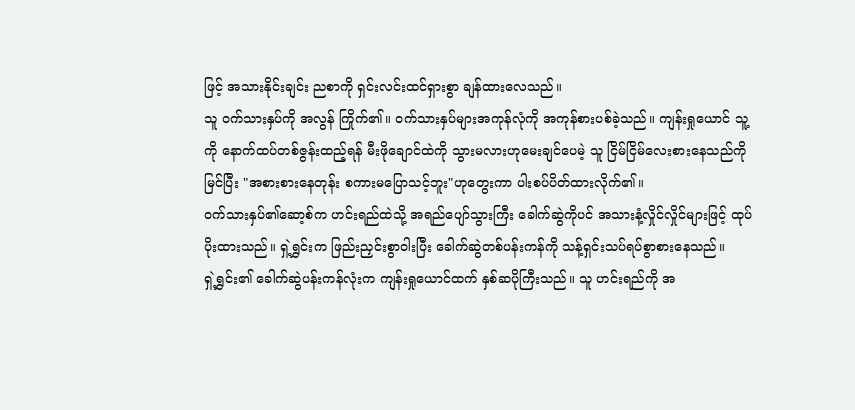ဖြင့် အသားနိုင်းချင်း ညစာကို ရှင်းလင်းထင်ရှားစွာ ချန်ထားလေသည်။
သူ ဝက်သားနှပ်ကို အလွန် ကြိုက်၏။ ဝက်သားနှပ်များအကုန်လုံကို အကုန်စားပစ်ခဲ့သည်။ ကျန်းရှုယောင် သူ့ကို နောက်ထပ်တစ်ဇွန်းထည့်ရန် မီးဖိုချောင်ထဲကို သွားမလားဟုမေးချင်ပေမဲ့ သူ ငြိမ်ငြိမ်လေးစားနေသည်ကိုမြင်ပြီး "အစားစားနေတုန်း စကားမပြောသင့်ဘူး"ဟုတွေးကာ ပါးစပ်ပိတ်ထားလိုက်၏။
ဝက်သားနှပ်၏ဆော့စ်က ဟင်းရည်ထဲသို့ အရည်ပျော်သွားကြီး ခေါက်ဆွဲကိုပင် အသားနံ့လှိုင်လှိုင်များဖြင့် ထုပ်ပိုးထားသည်။ ရှဲ့ရွှင်းက ဖြည်းညှင်းစွာဝါးပြီး ခေါက်ဆွဲတစ်ပန်းကန်ကို သန့်ရှင်းသပ်ရပ်စွာစားနေသည်။
ရှဲ့ရွှင်း၏ ခေါက်ဆွဲပန်းကန်လုံးက ကျန်းရှုယောင်ထက် နှစ်ဆပိုကြီးသည်။ သူ ဟင်းရည်ကို အ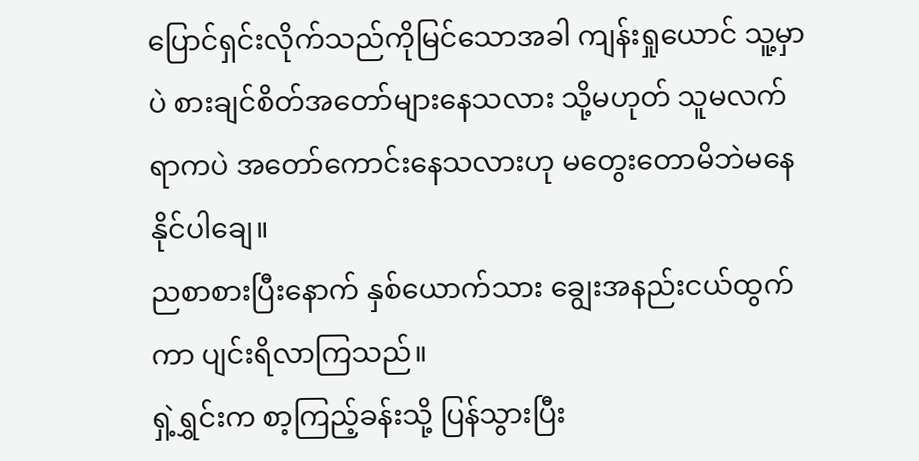ပြောင်ရှင်းလိုက်သည်ကိုမြင်သောအခါ ကျန်းရှုယောင် သူ့မှာပဲ စားချင်စိတ်အတော်များနေသလား သို့မဟုတ် သူမလက်ရာကပဲ အတော်ကောင်းနေသလားဟု မတွေးတောမိဘဲမနေနိုင်ပါချေ။
ညစာစားပြီးနောက် နှစ်ယောက်သား ချွေးအနည်းငယ်ထွက်ကာ ပျင်းရိလာကြသည်။
ရှဲ့ရွှင်းက စာ့ကြည့်ခန်းသို့ ပြန်သွားပြီး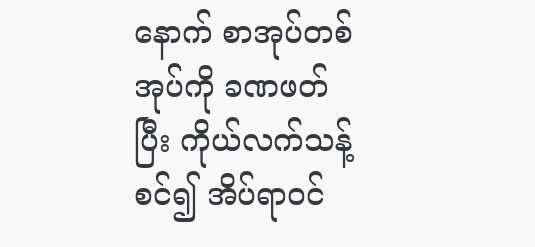နောက် စာအုပ်တစ်အုပ်ကို ခဏဖတ်ပြီး ကိုယ်လက်သန့်စင်၍ အိပ်ရာဝင်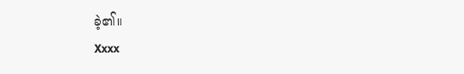ခဲ့၏။
Xxxx